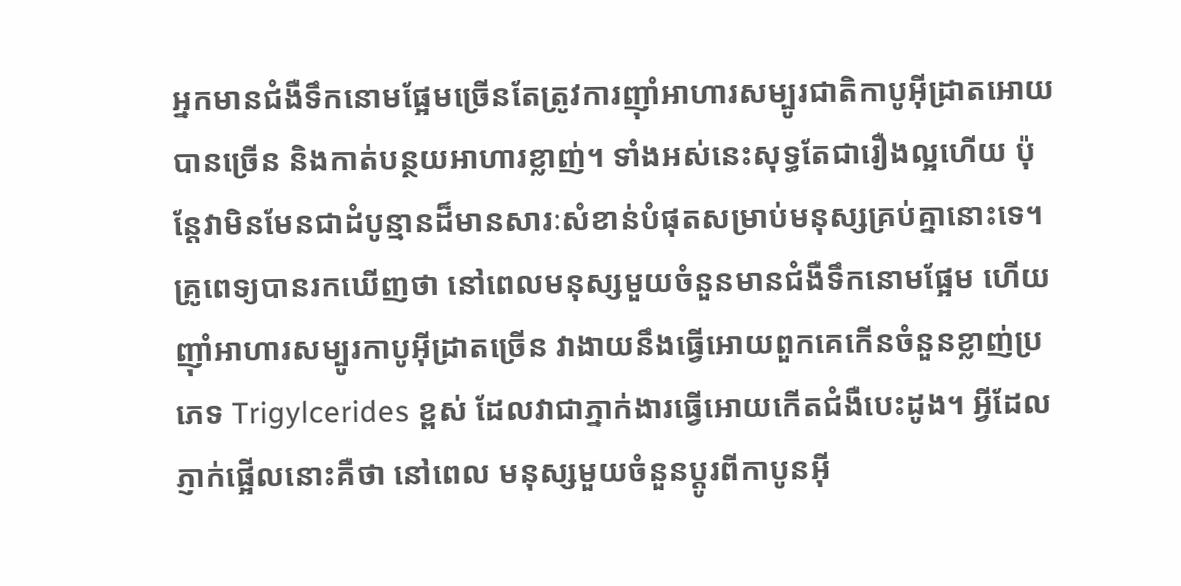អ្នកមានជំងឺទឹកនោមផ្អែមច្រើនតែត្រូវការញ៉ាំអាហារសម្បូរជាតិកាបូអ៊ីដ្រាតអោយបានច្រើន និងកាត់បន្ថយអាហារខ្លាញ់។ ទាំងអស់នេះសុទ្ធតែជារឿងល្អហើយ ប៉ុន្តែវាមិនមែនជាដំបូន្មានដ៏មានសារៈសំខាន់បំផុតសម្រាប់មនុស្សគ្រប់គ្នានោះទេ។
គ្រូពេទ្យបានរកឃើញថា នៅពេលមនុស្សមួយចំនួនមានជំងឺទឹកនោមផ្អែម ហើយញ៉ាំអាហារសម្បូរកាបូអ៊ីដ្រាតច្រើន វាងាយនឹងធ្វើអោយពួកគេកើនចំនួនខ្លាញ់ប្រភេទ Trigylcerides ខ្ពស់ ដែលវាជាភ្នាក់ងារធ្វើអោយកើតជំងឺបេះដូង។ អ្វីដែលភ្ញាក់ផ្អើលនោះគឺថា នៅពេល មនុស្សមួយចំនួនប្តូរពីកាបូនអ៊ី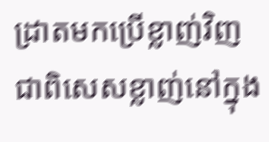ដ្រាតមកប្រើខ្លាញ់វិញជាពិសេសខ្លាញ់នៅក្នុង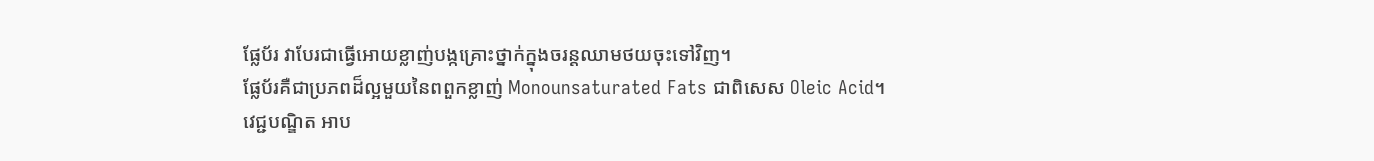ផ្លែប័រ វាបែរជាធ្វើអោយខ្លាញ់បង្កគ្រោះថ្នាក់ក្នុងចរន្តឈាមថយចុះទៅវិញ។
ផ្លែប័រគឺជាប្រភពដ៏ល្អមួយនៃពពួកខ្លាញ់ Monounsaturated Fats ជាពិសេស Oleic Acid។ វេជ្ជបណ្ឌិត អាប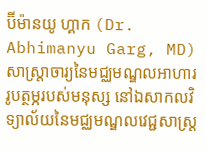ប៊ីម៉ានយូ ហ្គាក (Dr. Abhimanyu Garg, MD)សាស្ត្រាចារ្យនៃមជ្ឈមណ្ឌលអាហាររូបត្ថម្ភរបស់មនុស្ស នៅឯសាកលវិទ្យាល័យនៃមជ្ឈមណ្ឌលវេជ្ជសាស្ត្រ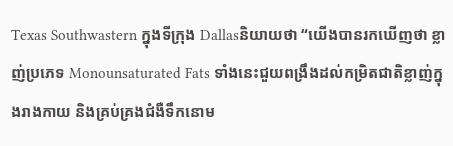Texas Southwastern ក្នុងទីក្រុង Dallasនិយាយថា “យើងបានរកឃើញថា ខ្លាញ់ប្រភេទ Monounsaturated Fats ទាំងនេះជួយពង្រឹងដល់កម្រិតជាតិខ្លាញ់ក្នុងរាងកាយ និងគ្រប់គ្រងជំងឺទឹកនោម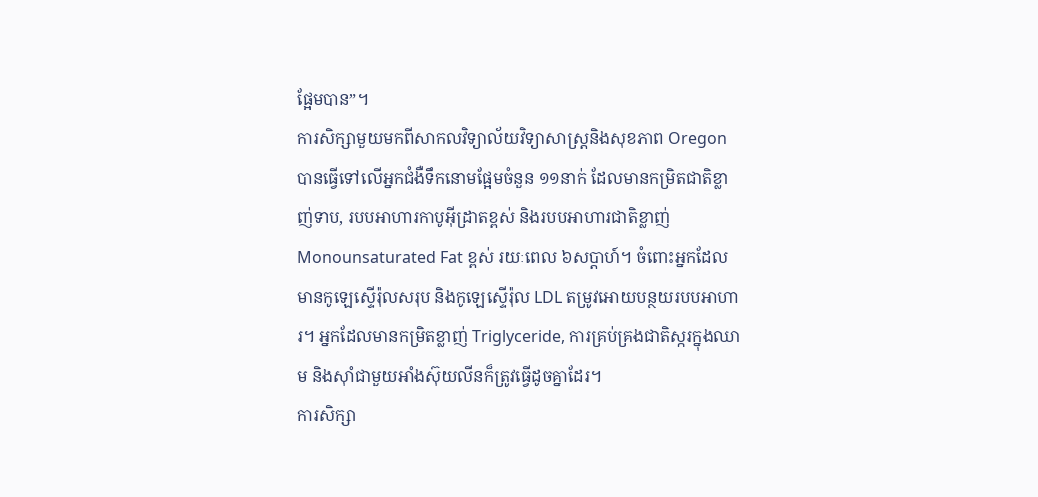ផ្អែមបាន”។
ការសិក្សាមួយមកពីសាកលវិទ្យាល័យវិទ្យាសាស្ត្រនិងសុខភាព Oregon បានធ្វើទៅលើអ្នកជំងឺទឹកនោមផ្អែមចំនួន ១១នាក់ ដែលមានកម្រិតជាតិខ្លាញ់ទាប, របបអាហារកាបូអ៊ីដ្រាតខ្ពស់ និងរបបអាហារជាតិខ្លាញ់ Monounsaturated Fat ខ្ពស់ រយៈពេល ៦សប្តាហ៍។ ចំពោះអ្នកដែលមានកូឡេស្ទើរ៉ុលសរុប និងកូឡេស្ទើរ៉ុល LDL តម្រូវអោយបន្ថយរបបអាហារ។ អ្នកដែលមានកម្រិតខ្លាញ់ Triglyceride, ការគ្រប់គ្រងជាតិស្ករក្នុងឈាម និងស៊ាំជាមួយអាំងស៊ុយលីនក៏ត្រូវធ្វើដូចគ្នាដែរ។
ការសិក្សា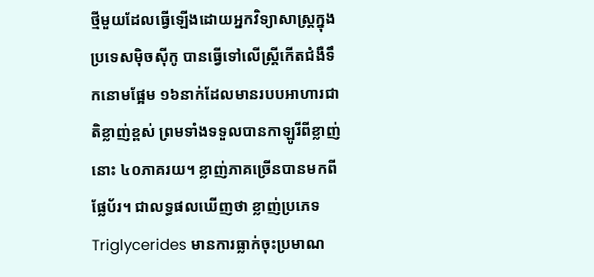ថ្មីមួយដែលធ្វើឡើងដោយអ្នកវិទ្យាសាស្ត្រក្នុងប្រទេសម៉ិចស៊ីកូ បានធ្វើទៅលើស្ត្រីកើតជំងឺទឹកនោមផ្អែម ១៦នាក់ដែលមានរបបអាហារជាតិខ្លាញ់ខ្ពស់ ព្រមទាំងទទួលបានកាឡូរីពីខ្លាញ់នោះ ៤០ភាគរយ។ ខ្លាញ់ភាគច្រើនបានមកពីផ្លែប័រ។ ជាលទ្ធផលឃើញថា ខ្លាញ់ប្រភេទ Triglycerides មានការធ្លាក់ចុះប្រមាណ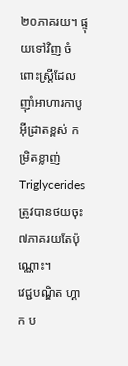២០ភាគរយ។ ផ្ទុយទៅវិញ ចំពោះស្ត្រីដែលញ៉ាំអាហារកាបូអ៊ីដ្រាតខ្ពស់ កម្រិតខ្លាញ់ Triglycerides ត្រូវបានថយចុះ ៧ភាគរយតែប៉ុណ្ណោះ។
វេជ្ជបណ្ឌិត ហ្គាក ប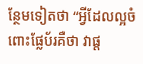ន្ថែមទៀតថា “អ្វីដែលល្អចំពោះផ្លែប័រគឺថា វាផ្ត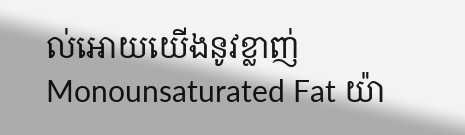ល់អោយយើងនូវខ្លាញ់ Monounsaturated Fat យ៉ា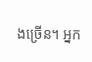ងច្រើន។ អ្នក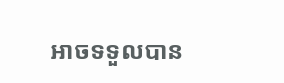អាចទទួលបាន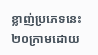ខ្លាញ់ប្រភេទនេះ ២០ក្រាមដោយ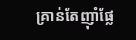គ្រាន់តែញ៉ាំផ្លែ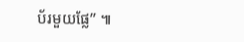ប័រមួយផ្លែ” ៕